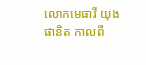លោកមេធាវី យុង ផានិត កាលពី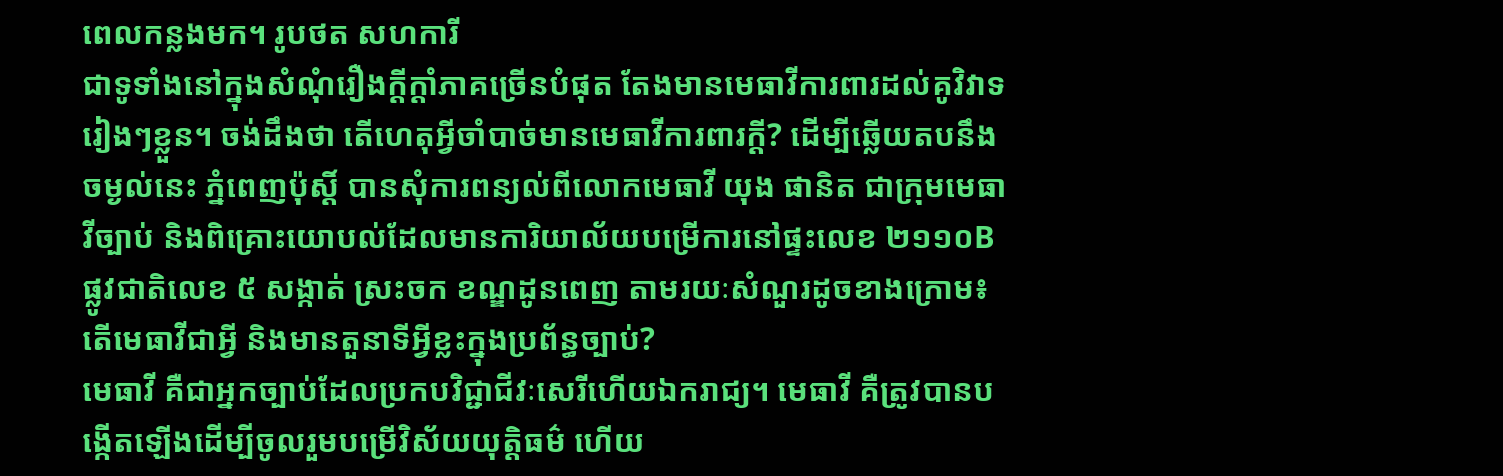ពេលកន្លងមក។ រូបថត សហការី
ជាទូទាំងនៅក្នុងសំណុំរឿងក្ដីក្ដាំភាគច្រើនបំផុត តែងមានមេធាវីការពារដល់គូវិវាទរៀងៗខ្លួន។ ចង់ដឹងថា តើហេតុអ្វីចាំបាច់មានមេធាវីការពារក្ដី? ដើម្បីឆ្លើយតបនឹងចម្ងល់នេះ ភ្នំពេញប៉ុស្ដិ៍ បានសុំការពន្យល់ពីលោកមេធាវី យុង ផានិត ជាក្រុមមេធាវីច្បាប់ និងពិគ្រោះយោបល់ដែលមានការិយាល័យបម្រើការនៅផ្ទះលេខ ២១១០B ផ្លូវជាតិលេខ ៥ សង្កាត់ ស្រះចក ខណ្ឌដូនពេញ តាមរយៈសំណួរដូចខាងក្រោម៖
តើមេធាវីជាអ្វី និងមានតួនាទីអ្វីខ្លះក្នុងប្រព័ន្ធច្បាប់?
មេធាវី គឺជាអ្នកច្បាប់ដែលប្រកបវិជ្ជាជីវៈសេរីហើយឯករាជ្យ។ មេធាវី គឺត្រូវបានបង្កើតឡើងដើម្បីចូលរួមបម្រើវិស័យយុត្តិធម៌ ហើយ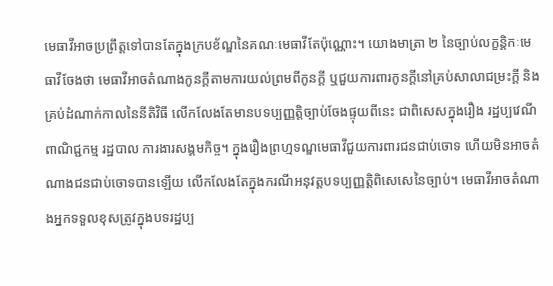មេធាវីអាចប្រព្រឹត្តទៅបានតែក្នុងក្របខ័ណ្ឌនៃគណៈមេធាវីតែប៉ុណ្ណោះ។ យោងមាត្រា ២ នៃច្បាប់លក្ខន្តិកៈមេធាវីចែងថា មេធាវីអាចតំណាងកូនក្តីតាមការយល់ព្រមពីកូនក្តី ឬជួយការពារកូនក្តីនៅគ្រប់សាលាជម្រះក្តី និងគ្រប់ដំណាក់កាលនៃនីតិវិធី លើកលែងតែមានបទប្បញ្ញត្តិច្បាប់ចែងផ្ទុយពីនេះ ជាពិសេសក្នុងរឿង រដ្ឋប្បវេណី ពាណិជ្ជកម្ម រដ្ឋបាល ការងារសង្គមកិច្ច។ ក្នុងរឿងព្រហ្មទណ្ឌមេធាវីជួយការពារជនជាប់ចោទ ហើយមិនអាចតំណាងជនជាប់ចោទបានឡើយ លើកលែងតែក្នុងករណីអនុវត្តបទប្បញ្ញត្តិពិសេសេនៃច្បាប់។ មេធាវីអាចតំណាងអ្នកទទួលខុសត្រូវក្នុងបទរដ្ឋប្ប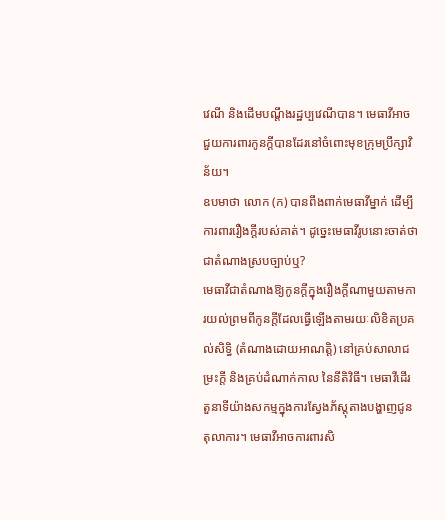វេណី និងដើមបណ្តឹងរដ្ឋប្បវេណីបាន។ មេធាវីអាចជួយការពារកូនក្តីបានដែរនៅចំពោះមុខក្រុមប្រឹក្សាវិន័យ។
ឧបមាថា លោក (ក) បានពឹងពាក់មេធាវីម្នាក់ ដើម្បីការពាររឿងក្តីរបស់គាត់។ ដូច្នេះមេធាវីរូបនោះចាត់ថា ជាតំណាងស្របច្បាប់ឬ?
មេធាវីជាតំណាងឱ្យកូនក្តីក្នុងរឿងក្តីណាមួយតាមការយល់ព្រមពីកូនក្តីដែលធ្វើឡើងតាមរយៈលិខិតប្រគល់សិទិ្ធ (តំណាងដោយអាណត្តិ) នៅគ្រប់សាលាជម្រះក្តី និងគ្រប់ដំណាក់កាល នៃនីតិវិធី។ មេធាវីដើរតួនាទីយ៉ាងសកម្មក្នុងការស្វែងភ័ស្តុតាងបង្ហាញជូនតុលាការ។ មេធាវីអាចការពារសិ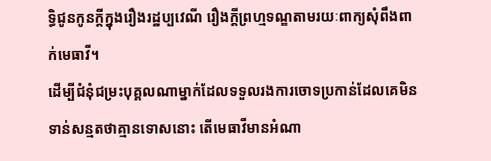ទ្ធិជូនកូនក្តីក្នុងរឿងរដ្ឋប្បវេណី រឿងក្តីព្រហ្មទណ្ឌតាមរយៈពាក្យសុំពឹងពាក់មេធាវី។
ដើម្បីជំនុំជម្រះបុគ្គលណាម្នាក់ដែលទទួលរងការចោទប្រកាន់ដែលគេមិនទាន់សន្មតថាគ្មានទោសនោះ តើមេធាវីមានអំណា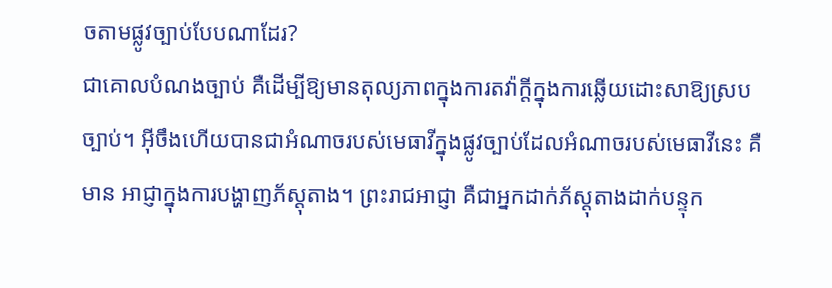ចតាមផ្លូវច្បាប់បែបណាដែរ?
ជាគោលបំណងច្បាប់ គឺដើម្បីឱ្យមានតុល្យភាពក្នុងការតវ៉ាក្តីក្នុងការឆ្លើយដោះសាឱ្យស្របច្បាប់។ អ៊ីចឹងហើយបានជាអំណាចរបស់មេធាវីក្នុងផ្លូវច្បាប់ដែលអំណាចរបស់មេធាវីនេះ គឺមាន អាជ្ញាក្នុងការបង្ហាញភ័ស្តុតាង។ ព្រះរាជអាជ្ញា គឺជាអ្នកដាក់ភ័ស្តុតាងដាក់បន្ទុក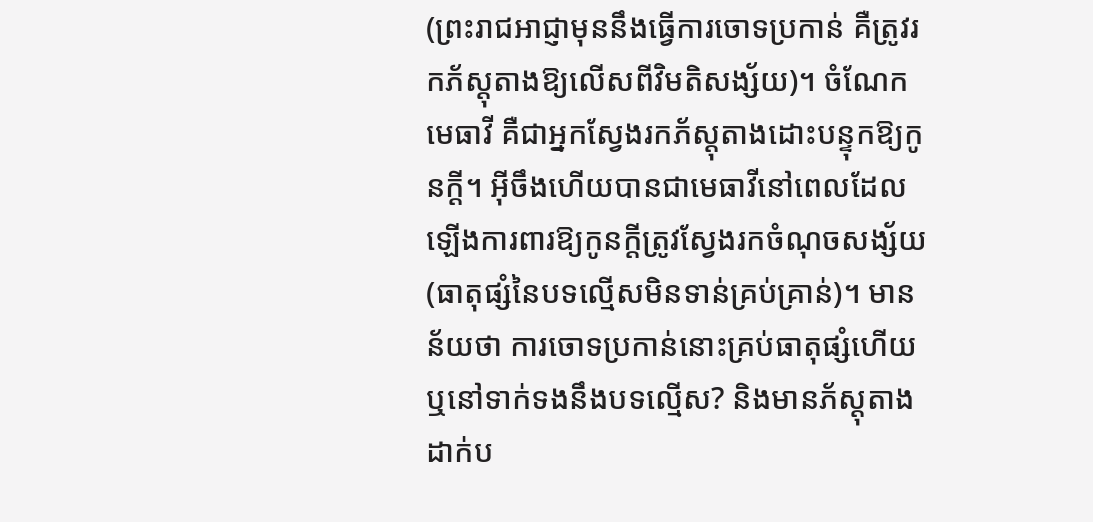(ព្រះរាជអាជ្ញាមុននឹងធ្វើការចោទប្រកាន់ គឺត្រូវរកភ័ស្តុតាងឱ្យលើសពីវិមតិសង្ស័យ)។ ចំណែកមេធាវី គឺជាអ្នកស្វែងរកភ័ស្តុតាងដោះបន្ទុកឱ្យកូនក្តី។ អ៊ីចឹងហើយបានជាមេធាវីនៅពេលដែលឡើងការពារឱ្យកូនក្តីត្រូវស្វែងរកចំណុចសង្ស័យ (ធាតុផ្សំនៃបទល្មើសមិនទាន់គ្រប់គ្រាន់)។ មានន័យថា ការចោទប្រកាន់នោះគ្រប់ធាតុផ្សំហើយ ឬនៅទាក់ទងនឹងបទល្មើស? និងមានភ័ស្តុតាងដាក់ប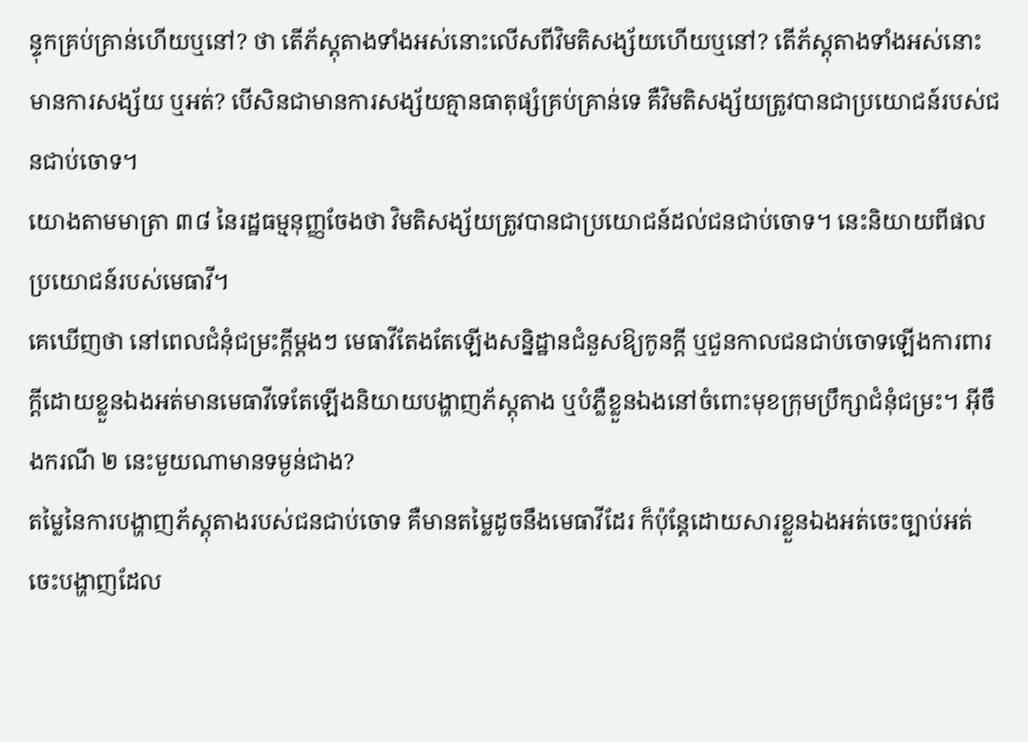ន្ទុកគ្រប់គ្រាន់ហើយឬនៅ? ថា តើភ័ស្តុតាងទាំងអស់នោះលើសពីវិមតិសង្ស័យហើយឬនៅ? តើភ័ស្តុតាងទាំងអស់នោះមានការសង្ស័យ ឬអត់? បើសិនជាមានការសង្ស័យគ្មានធាតុផ្សំគ្រប់គ្រាន់ទេ គឺវិមតិសង្ស័យត្រូវបានជាប្រយោជន៍របស់ជនជាប់ចោទ។
យោងតាមមាត្រា ៣៨ នៃរដ្ឋធម្មនុញ្ញចែងថា វិមតិសង្ស័យត្រូវបានជាប្រយោជន៍ដល់ជនជាប់ចោទ។ នេះនិយាយពីផលប្រយោជន៍របស់មេធាវី។
គេឃើញថា នៅពេលជំនុំជម្រះក្តីម្តងៗ មេធាវីតែងតែឡើងសន្និដ្ឋានជំនួសឱ្យកូនក្តី ឬជួនកាលជនជាប់ចោទឡើងការពារក្តីដោយខ្លួនឯងអត់មានមេធាវីទេតែឡើងនិយាយបង្ហាញភ័ស្តុតាង ឬបំភ្លឺខ្លួនឯងនៅចំពោះមុខក្រុមប្រឹក្សាជំនុំជម្រះ។ អ៊ីចឹងករណី ២ នេះមួយណាមានទម្ងន់ជាង?
តម្លៃនៃការបង្ហាញភ័ស្តុតាងរបស់ជនជាប់ចោទ គឺមានតម្លៃដូចនឹងមេធាវីដែរ ក៏ប៉ុន្តែដោយសារខ្លួនឯងអត់ចេះច្បាប់អត់ចេះបង្ហាញដែល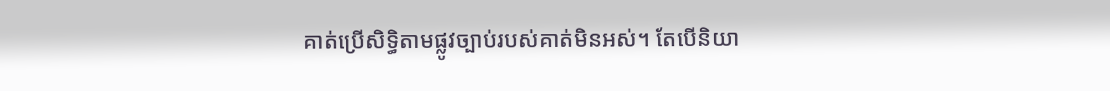គាត់ប្រើសិទ្ធិតាមផ្លូវច្បាប់របស់គាត់មិនអស់។ តែបើនិយា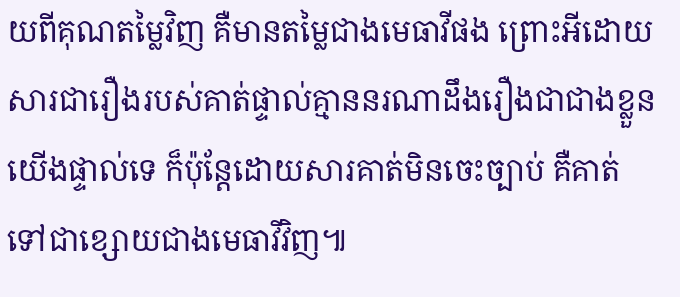យពីគុណតម្លៃវិញ គឺមានតម្លៃជាងមេធាវីផង ព្រោះអីដោយសារជារឿងរបស់គាត់ផ្ទាល់គ្មាននរណាដឹងរឿងជាជាងខ្លួនយើងផ្ទាល់ទេ ក៏ប៉ុន្តែដោយសារគាត់មិនចេះច្បាប់ គឺគាត់ទៅជាខ្សោយជាងមេធាវីវិញ៕